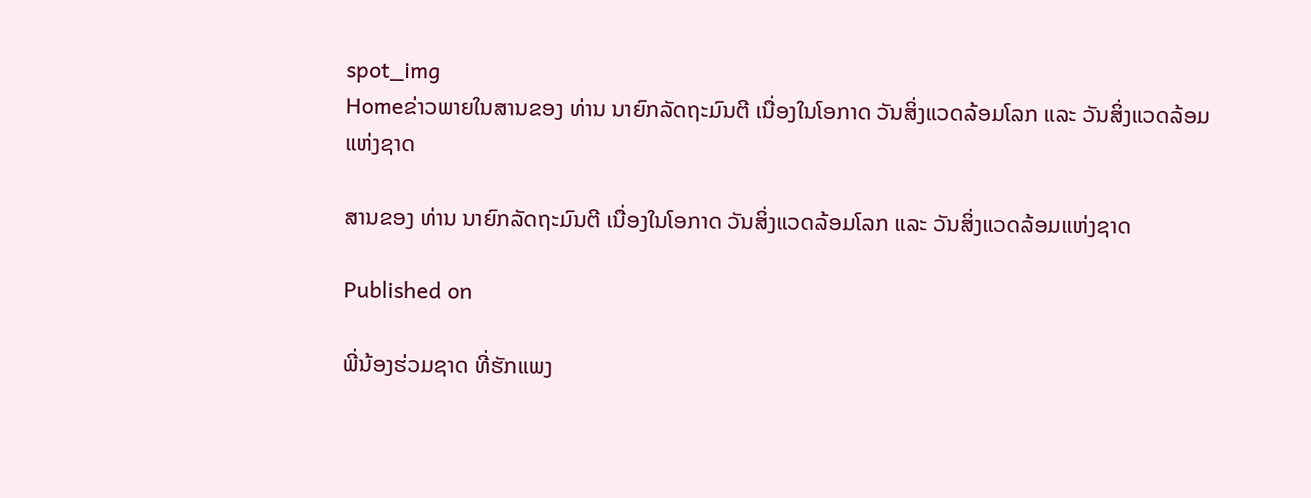spot_img
Homeຂ່າວພາຍໃນສານຂອງ ທ່ານ ນາຍົກລັດຖະມົນຕີ ເນື່ອງໃນໂອກາດ ວັນສິ່ງແວດລ້ອມໂລກ ແລະ ວັນສິ່ງແວດລ້ອມແຫ່ງຊາດ

ສານຂອງ ທ່ານ ນາຍົກລັດຖະມົນຕີ ເນື່ອງໃນໂອກາດ ວັນສິ່ງແວດລ້ອມໂລກ ແລະ ວັນສິ່ງແວດລ້ອມແຫ່ງຊາດ

Published on

ພີ່ນ້ອງຮ່ວມຊາດ ທີ່ຮັກແພງ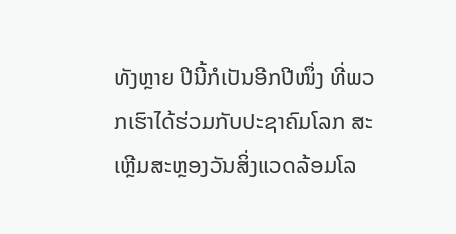ທັງຫຼາຍ ປີນີ້ກໍເປັນອີກປີໜຶ່ງ ທີ່ພວກເຮົາໄດ້ຮ່ວມກັບປະຊາຄົມໂລກ ສະເຫຼີມສະຫຼອງວັນສິ່ງແວດລ້ອມໂລ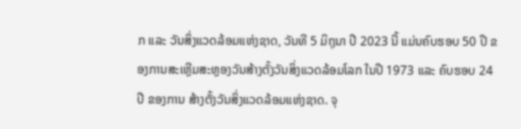ກ ແລະ ວັນສິ່ງແວດລ້ອມແຫ່ງຊາດ, ວັນທີ 5 ມິຖຸນາ ປີ 2023 ນີ້ ແມ່ນຄົບຮອບ 50 ປີ ຂອງການສະເຫຼີມສະຫຼອງວັນສ້າງຕັ້ງວັນສິ່ງແວດລ້ອມໂລກ ໃນປີ 1973 ແລະ ຄົບຮອບ 24 ປີ ຂອງການ ສ້າງຕັ້ງວັນສິ່ງແວດລ້ອມແຫ່ງຊາດ. ຈຸ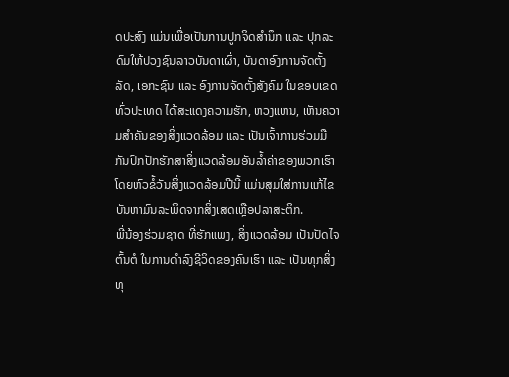ດປະສົງ ແມ່ນເພື່ອເປັນການປູກຈິດສໍານຶກ ແລະ ປຸກລະດົມໃຫ້ປວງຊົນລາວບັນດາເຜົ່າ, ບັນດາອົງການຈັດຕັ້ງລັດ, ເອກະຊົນ ແລະ ອົງການຈັດຕັ້ງສັງຄົມ ໃນຂອບເຂດ ທົ່ວປະເທດ ໄດ້ສະແດງຄວາມຮັກ, ຫວງແຫນ, ເຫັນຄວາມສໍາຄັນຂອງສິ່ງແວດລ້ອມ ແລະ ເປັນເຈົ້າການຮ່ວມມືກັນປົກປັກຮັກສາສິ່ງແວດລ້ອມອັນລໍ້າຄ່າຂອງພວກເຮົາ ໂດຍຫົວຂໍ້ວັນສິ່ງແວດລ້ອມປີນີ້ ແມ່ນສຸມໃສ່ການແກ້ໄຂບັນຫາມົນລະພິດຈາກສິ່ງເສດເຫຼືອປລາສະຕິກ.
ພີ່ນ້ອງຮ່ວມຊາດ ທີ່ຮັກແພງ, ສິ່ງແວດລ້ອມ ເປັນປັດໄຈຕົ້ນຕໍ ໃນການດໍາລົງຊີວິດຂອງຄົນເຮົາ ແລະ ເປັນທຸກສິ່ງທຸ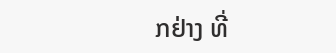ກຢ່າງ ທີ່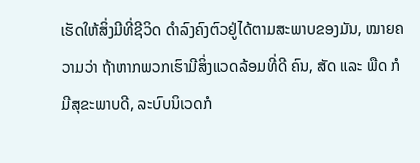ເຮັດໃຫ້ສິ່ງມີທີ່ຊີວິດ ດໍາລົງຄົງຕົວຢູ່ໄດ້ຕາມສະພາບຂອງມັນ, ໝາຍຄວາມວ່າ ຖ້າຫາກພວກເຮົາມີສິ່ງແວດລ້ອມທີ່ດີ ຄົນ, ສັດ ແລະ ພືດ ກໍມີສຸຂະພາບດີ, ລະບົບນິເວດກໍ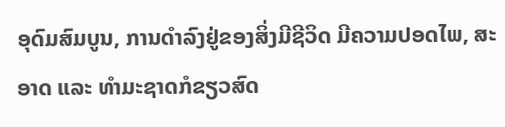ອຸດົມສົມບູນ, ການດໍາລົງຢູ່ຂອງສິ່ງມີຊີວິດ ມີຄວາມປອດໄພ, ສະອາດ ແລະ ທໍາມະຊາດກໍຂຽວສົດ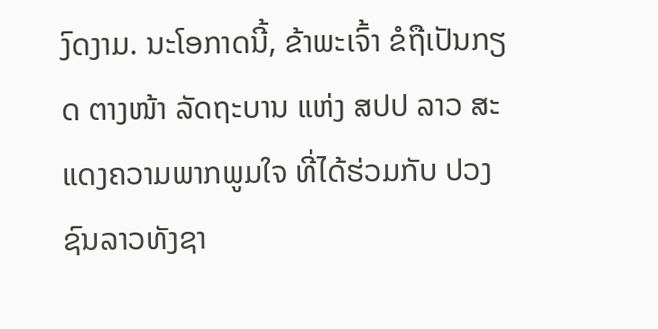ງົດງາມ. ນະໂອກາດນີ້, ຂ້າພະເຈົ້າ ຂໍຖືເປັນກຽດ ຕາງໜ້າ ລັດຖະບານ ແຫ່ງ ສປປ ລາວ ສະແດງຄວາມພາກພູມໃຈ ທີ່ໄດ້ຮ່ວມກັບ ປວງຊົນລາວທັງຊາ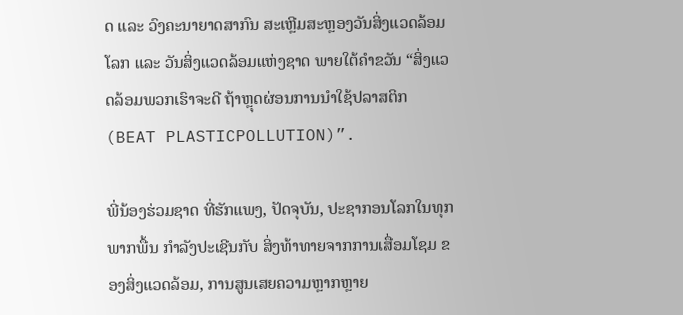ດ ແລະ ວົງຄະນາຍາດສາກົນ ສະເຫຼີມສະຫຼອງວັນສິ່ງແວດລ້ອມໂລກ ແລະ ວັນສິ່ງແວດລ້ອມແຫ່ງຊາດ ພາຍໃຕ້ຄໍາຂວັນ “ສິ່ງແວດລ້ອມພວກເຮົາຈະດີ ຖ້າຫຼຸດຜ່ອນການນໍາໃຊ້ປລາສຕິກ (BEAT PLASTICPOLLUTION)”.

ພີ່ນ້ອງຮ່ວມຊາດ ທີ່ຮັກແພງ, ປັດຈຸບັນ, ປະຊາກອນໂລກໃນທຸກພາກພື້ນ ກໍາລັງປະເຊີນກັບ ສິ່ງທ້າທາຍຈາກການເສື່ອມໂຊມ ຂອງສິ່ງແວດລ້ອມ, ການສູນເສຍຄວາມຫຼາກຫຼາຍ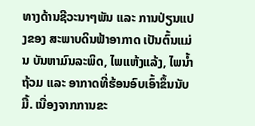ທາງດ້ານຊີວະນາໆພັນ ແລະ ການປ່ຽນແປງຂອງ ສະພາບດິນຟ້າອາກາດ ເປັນຕົ້ນແມ່ນ ບັນຫາມົນລະພິດ, ໄພແຫ້ງແລ້ງ, ໄພນໍ້າຖ້ວມ ແລະ ອາກາດທີ່ຮ້ອນອົບເອົ້າຂຶ້ນນັບມື້. ເນື່ອງຈາກການຂະ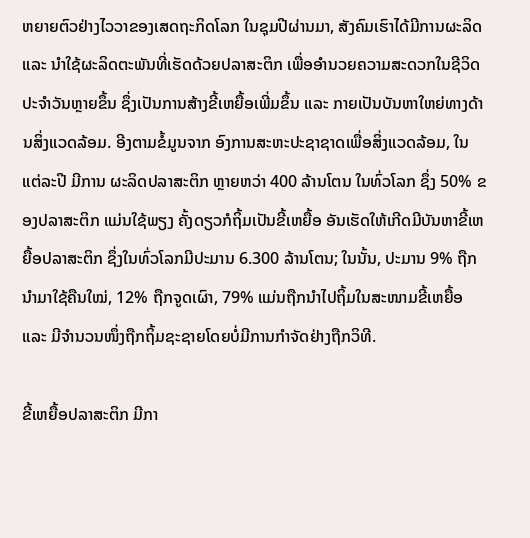ຫຍາຍຕົວຢ່າງໄວວາຂອງເສດຖະກິດໂລກ ໃນຊຸມປີຜ່ານມາ, ສັງຄົມເຮົາໄດ້ມີການຜະລິດ ແລະ ນໍາໃຊ້ຜະລິດຕະພັນທີ່ເຮັດດ້ວຍປລາສະຕິກ ເພື່ອອໍານວຍຄວາມສະດວກໃນຊີວິດປະຈໍາວັນຫຼາຍຂຶ້ນ ຊຶ່ງເປັນການສ້າງຂີ້ເຫຍື້ອເພີ່ມຂຶ້ນ ແລະ ກາຍເປັນບັນຫາໃຫຍ່ທາງດ້ານສິ່ງແວດລ້ອມ. ອີງຕາມຂໍ້ມູນຈາກ ອົງການສະຫະປະຊາຊາດເພື່ອສິ່ງແວດລ້ອມ, ໃນແຕ່ລະປີ ມີການ ຜະລິດປລາສະຕິກ ຫຼາຍຫວ່າ 400 ລ້ານໂຕນ ໃນທົ່ວໂລກ ຊຶ່ງ 50% ຂອງປລາສະຕິກ ແມ່ນໃຊ້ພຽງ ຄັ້ງດຽວກໍຖິ້ມເປັນຂີ້ເຫຍື້ອ ອັນເຮັດໃຫ້ເກີດມີບັນຫາຂີ້ເຫຍື້ອປລາສະຕິກ ຊຶ່ງໃນທົ່ວໂລກມີປະມານ 6.300 ລ້ານໂຕນ; ໃນນັ້ນ, ປະມານ 9% ຖືກນໍາມາໃຊ້ຄືນໃໝ່, 12% ຖືກຈູດເຜົາ, 79% ແມ່ນຖືກນໍາໄປຖິ້ມໃນສະໜາມຂີ້ເຫຍື້ອ ແລະ ມີຈໍານວນໜຶ່ງຖືກຖິ້ມຊະຊາຍໂດຍບໍ່ມີການກໍາຈັດຢ່າງຖືກວິທີ.

ຂີ້ເຫຍື້ອປລາສະຕິກ ມີກາ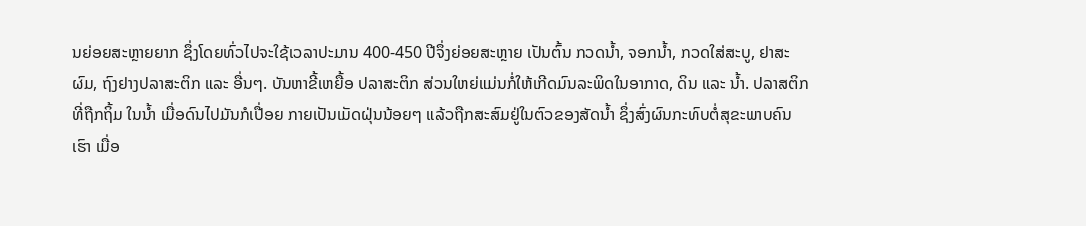ນຍ່ອຍສະຫຼາຍຍາກ ຊຶ່ງໂດຍທົ່ວໄປຈະໃຊ້ເວລາປະມານ 400-450 ປີຈຶ່ງຍ່ອຍສະຫຼາຍ ເປັນຕົ້ນ ກວດນໍ້າ, ຈອກນໍ້າ, ກວດໃສ່ສະບູ, ຢາສະຜົມ, ຖົງຢາງປລາສະຕິກ ແລະ ອື່ນໆ. ບັນຫາຂີ້ເຫຍື້ອ ປລາສະຕິກ ສ່ວນໃຫຍ່ແມ່ນກໍ່ໃຫ້ເກີດມົນລະພິດໃນອາກາດ, ດິນ ແລະ ນໍ້າ. ປລາສຕິກ ທີ່ຖືກຖິ້ມ ໃນນ້ຳ ເມື່ອດົນໄປມັນກໍເປື່ອຍ ກາຍເປັນເມັດຝຸ່ນນ້ອຍໆ ແລ້ວຖືກສະສົມຢູ່ໃນຕົວຂອງສັດນໍ້າ ຊຶ່ງສົ່ງຜົນກະທົບຕໍ່ສຸຂະພາບຄົນເຮົາ ເມື່ອ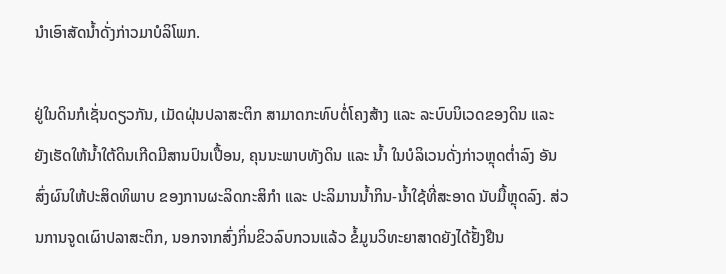ນໍາເອົາສັດນໍ້າດັ່ງກ່າວມາບໍລິໂພກ.

ຢູ່ໃນດິນກໍເຊັ່ນດຽວກັນ, ເມັດຝຸ່ນປລາສະຕິກ ສາມາດກະທົບຕໍ່ໂຄງສ້າງ ແລະ ລະບົບນິເວດຂອງດິນ ແລະ ຍັງເຮັດໃຫ້ນໍ້າໃຕ້ດິນເກີດມີສານປົນເປື້ອນ, ຄຸນນະພາບທັງດິນ ແລະ ນໍ້າ ໃນບໍລິເວນດັ່ງກ່າວຫຼຸດຕໍ່າລົງ ອັນສົ່ງຜົນໃຫ້ປະສິດທິພາບ ຂອງການຜະລິດກະສິກໍາ ແລະ ປະລິມານນໍ້າກິນ-ນໍ້າໃຊ້ທີ່ສະອາດ ນັບມື້ຫຼຸດລົງ. ສ່ວນການຈູດເຜົາປລາສະຕິກ, ນອກຈາກສົ່ງກິ່ນຂິວລົບກວນແລ້ວ ຂໍ້ມູນວິທະຍາສາດຍັງໄດ້ຢັ້ງຢືນ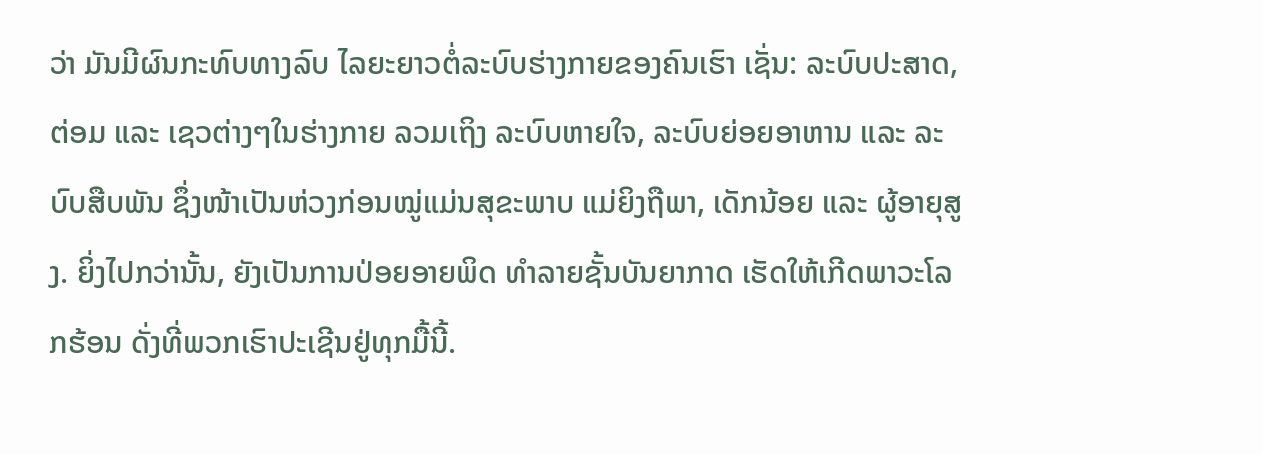ວ່າ ມັນມີຜົນກະທົບທາງລົບ ໄລຍະຍາວຕໍ່ລະບົບຮ່າງກາຍຂອງຄົນເຮົາ ເຊັ່ນ: ລະບົບປະສາດ, ຕ່ອມ ແລະ ເຊວຕ່າງໆໃນຮ່າງກາຍ ລວມເຖິງ ລະບົບຫາຍໃຈ, ລະບົບຍ່ອຍອາຫານ ແລະ ລະບົບສືບພັນ ຊຶ່ງໜ້າເປັນຫ່ວງກ່ອນໝູ່ແມ່ນສຸຂະພາບ ແມ່ຍິງຖືພາ, ເດັກນ້ອຍ ແລະ ຜູ້ອາຍຸສູງ. ຍິ່ງໄປກວ່ານັ້ນ, ຍັງເປັນການປ່ອຍອາຍພິດ ທໍາລາຍຊັ້ນບັນຍາກາດ ເຮັດໃຫ້ເກີດພາວະໂລກຮ້ອນ ດັ່ງທີ່ພວກເຮົາປະເຊີນຢູ່ທຸກມື້ນີ້.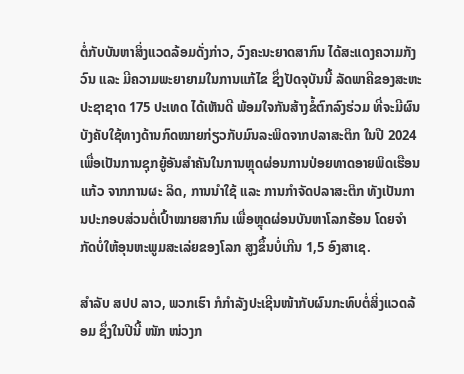ຕໍ່ກັບບັນຫາສິ່ງແວດລ້ອມດັ່ງກ່າວ, ວົງຄະນະຍາດສາກົນ ໄດ້ສະແດງຄວາມກັງວົນ ແລະ ມີຄວາມພະຍາຍາມໃນການແກ້ໄຂ ຊຶ່ງປັດຈຸບັນນີ້ ລັດພາຄີຂອງສະຫະປະຊາຊາດ 175 ປະເທດ ໄດ້ເຫັນດີ ພ້ອມໃຈກັນສ້າງຂໍ້ຕົກລົງຮ່ວມ ທີ່ຈະມີຜົນບັງຄັບໃຊ້ທາງດ້ານກົດໝາຍກ່ຽວກັບມົນລະພິດຈາກປລາສະຕິກ ໃນປີ 2024 ເພື່ອເປັນການຊຸກຍູ້ອັນສໍາຄັນໃນການຫຼຸດຜ່ອນການປ່ອຍທາດອາຍພິດເຮືອນແກ້ວ ຈາກການຜະ ລິດ, ການນໍາໃຊ້ ແລະ ການກໍາຈັດປລາສະຕິກ ທັງເປັນການປະກອບສ່ວນຕໍ່ເປົ້າໝາຍສາກົນ ເພື່ອຫຼຸດຜ່ອນບັນຫາໂລກຮ້ອນ ໂດຍຈໍາກັດບໍ່ໃຫ້ອຸນຫະພູມສະເລ່ຍຂອງໂລກ ສູງຂຶ້ນບໍ່ເກີນ 1,5 ອົງສາເຊ.

ສໍາລັບ ສປປ ລາວ, ພວກເຮົາ ກໍກໍາລັງປະເຊີນໜ້າກັບຜົນກະທົບຕໍ່ສິ່ງແວດລ້ອມ ຊຶ່ງໃນປີນີ້ ໜັກ ໜ່ວງກ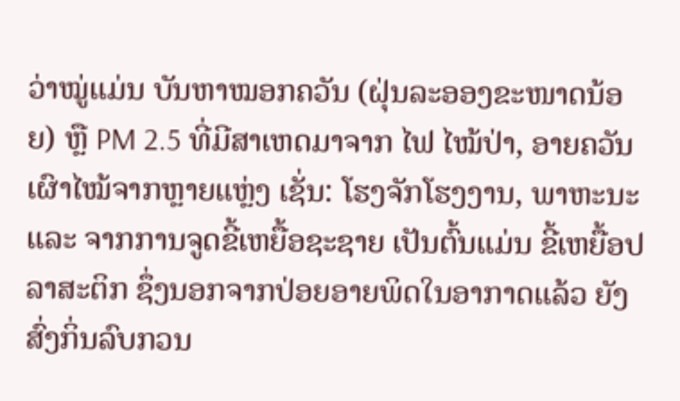ວ່າໝູ່ແມ່ນ ບັນຫາໝອກຄວັນ (ຝຸ່ນລະອອງຂະໜາດນ້ອຍ) ຫຼື PM 2.5 ທີ່ມີສາເຫດມາຈາກ ໄຟ ໄໝ້ປ່າ, ອາຍຄວັນເຜົາໄໝ້ຈາກຫຼາຍແຫຼ່ງ ເຊັ່ນ: ໂຮງຈັກໂຮງງານ, ພາຫະນະ ແລະ ຈາກການຈູດຂີ້ເຫຍື້ອຊະຊາຍ ເປັນຕົ້ນແມ່ນ ຂີ້ເຫຍື້ອປລາສະຕິກ ຊຶ່ງນອກຈາກປ່ອຍອາຍພິດໃນອາກາດແລ້ວ ຍັງສົ່ງກິ່ນລົບກວນ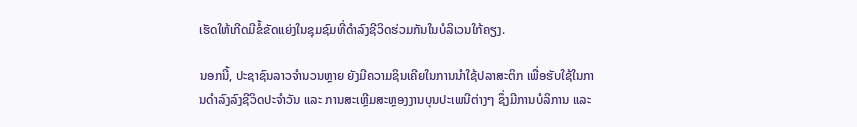ເຮັດໃຫ້ເກີດມີຂໍ້ຂັດແຍ່ງໃນຊຸມຊົມທີ່ດໍາລົງຊີວິດຮ່ວມກັນໃນບໍລິເວນໃກ້ຄຽງ.

ນອກນີ້, ປະຊາຊົນລາວຈໍານວນຫຼາຍ ຍັງມີຄວາມຊິນເຄີຍໃນການນໍາໃຊ້ປລາສະຕິກ ເພື່ອຮັບໃຊ້ໃນການດໍາລົງລົງຊີວິດປະຈໍາວັນ ແລະ ການສະເຫຼີມສະຫຼອງງານບຸນປະເພນີຕ່າງໆ ຊຶ່ງມີການບໍລິການ ແລະ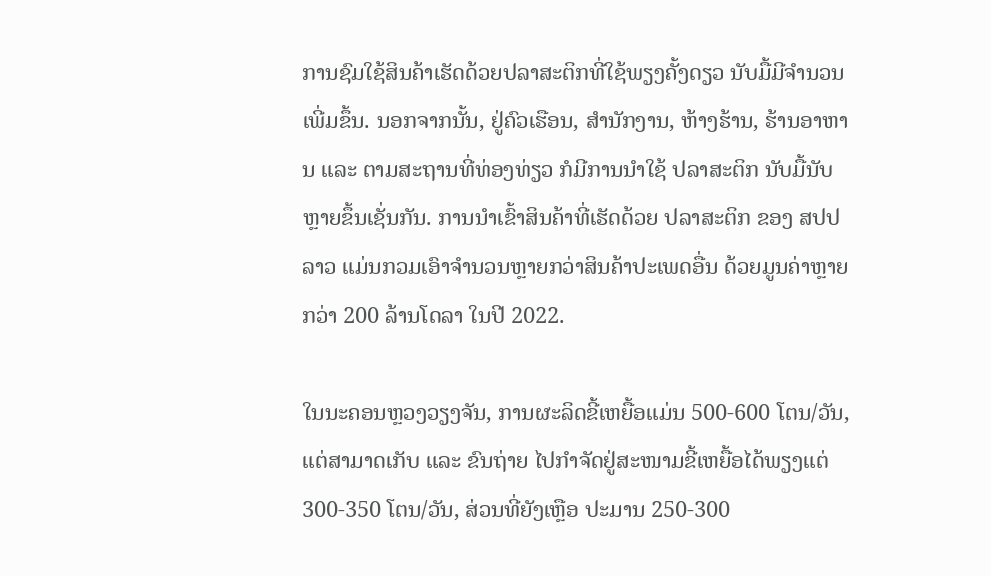ການຊົມໃຊ້ສິນຄ້າເຮັດດ້ວຍປລາສະຕິກທີ່ໃຊ້ພຽງຄັ້ງດຽວ ນັບມື້ມີຈໍານວນເພີ່ມຂຶ້ນ. ນອກຈາກນັ້ນ, ຢູ່ຄົວເຮືອນ, ສໍານັກງານ, ຫ້າງຮ້ານ, ຮ້ານອາຫານ ແລະ ຕາມສະຖານທີ່ທ່ອງທ່ຽວ ກໍມີການນໍາໃຊ້ ປລາສະຕິກ ນັບມື້ນັບຫຼາຍຂຶ້ນເຊັ່ນກັນ. ການນໍາເຂົ້າສິນຄ້າທີ່ເຮັດດ້ວຍ ປລາສະຕິກ ຂອງ ສປປ ລາວ ແມ່ນກວມເອົາຈໍານວນຫຼາຍກວ່າສິນຄ້າປະເພດອື່ນ ດ້ວຍມູນຄ່າຫຼາຍກວ່າ 200 ລ້ານໂດລາ ໃນປີ 2022.

ໃນນະຄອນຫຼວງວຽງຈັນ, ການຜະລິດຂີ້ເຫຍື້ອແມ່ນ 500-600 ໂຕນ/ວັນ, ແຕ່ສາມາດເກັບ ແລະ ຂົນຖ່າຍ ໄປກໍາຈັດຢູ່ສະໜາມຂີ້ເຫຍື້ອໄດ້ພຽງແຕ່ 300-350 ໂຕນ/ວັນ, ສ່ວນທີ່ຍັງເຫຼືອ ປະມານ 250-300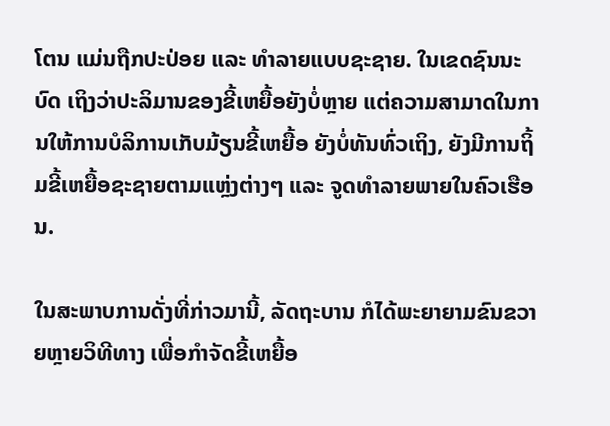ໂຕນ ແມ່ນຖືກປະປ່ອຍ ແລະ ທໍາລາຍແບບຊະຊາຍ. ໃນເຂດຊົນນະບົດ ເຖິງວ່າປະລິມານຂອງຂີ້ເຫຍື້ອຍັງບໍ່ຫຼາຍ ແຕ່ຄວາມສາມາດໃນການໃຫ້ການບໍລິການເກັບມ້ຽນຂີ້ເຫຍື້ອ ຍັງບໍ່ທັນທົ່ວເຖິງ, ຍັງມີການຖິ້ມຂີ້ເຫຍື້ອຊະຊາຍຕາມແຫຼ່ງຕ່າງໆ ແລະ ຈູດທໍາລາຍພາຍໃນຄົວເຮືອນ.

ໃນສະພາບການດັ່ງທີ່ກ່າວມານີ້, ລັດຖະບານ ກໍໄດ້ພະຍາຍາມຂົນຂວາຍຫຼາຍວິທີທາງ ເພື່ອກໍາຈັດຂີ້ເຫຍື້ອ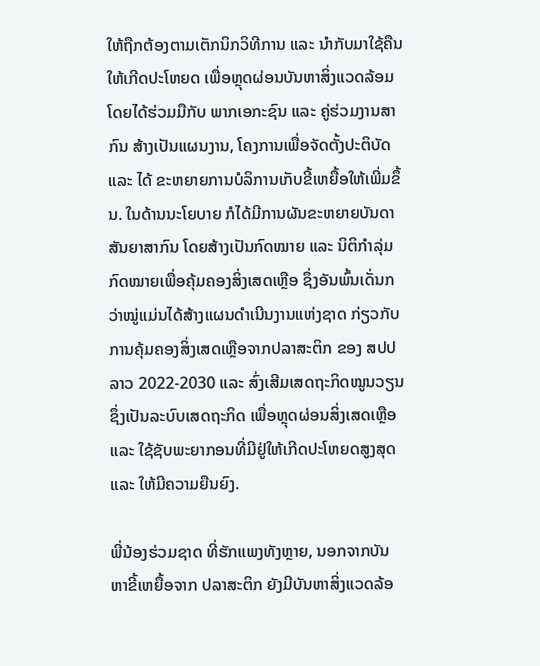ໃຫ້ຖືກຕ້ອງຕາມເຕັກນິກວິທີການ ແລະ ນໍາກັບມາໃຊ້ຄືນໃຫ້ເກີດປະໂຫຍດ ເພື່ອຫຼຸດຜ່ອນບັນຫາສິ່ງແວດລ້ອມ ໂດຍໄດ້ຮ່ວມມືກັບ ພາກເອກະຊົນ ແລະ ຄູ່ຮ່ວມງານສາກົນ ສ້າງເປັນແຜນງານ, ໂຄງການເພື່ອຈັດຕັ້ງປະຕິບັດ ແລະ ໄດ້ ຂະຫຍາຍການບໍລິການເກັບຂີ້ເຫຍື້ອໃຫ້ເພີ່ມຂຶ້ນ. ໃນດ້ານນະໂຍບາຍ ກໍໄດ້ມີການຜັນຂະຫຍາຍບັນດາ ສັນຍາສາກົນ ໂດຍສ້າງເປັນກົດໝາຍ ແລະ ນິຕິກໍາລຸ່ມກົດໝາຍເພື່ອຄຸ້ມຄອງສິ່ງເສດເຫຼືອ ຊຶ່ງອັນພົ້ນເດັ່ນກວ່າໝູ່ແມ່ນໄດ້ສ້າງແຜນດໍາເນີນງານແຫ່ງຊາດ ກ່ຽວກັບການຄຸ້ມຄອງສິ່ງເສດເຫຼືອຈາກປລາສະຕິກ ຂອງ ສປປ ລາວ 2022-2030 ແລະ ສົ່ງເສີມເສດຖະກິດໝູນວຽນ ຊຶ່ງເປັນລະບົບເສດຖະກິດ ເພື່ອຫຼຸດຜ່ອນສິ່ງເສດເຫຼືອ ແລະ ໃຊ້ຊັບພະຍາກອນທີ່ມີຢູ່ໃຫ້ເກີດປະໂຫຍດສູງສຸດ ແລະ ໃຫ້ມີຄວາມຍືນຍົງ.

ພີ່ນ້ອງຮ່ວມຊາດ ທີ່ຮັກແພງທັງຫຼາຍ, ນອກຈາກບັນຫາຂີ້ເຫຍື້ອຈາກ ປລາສະຕິກ ຍັງມີບັນຫາສິ່ງແວດລ້ອ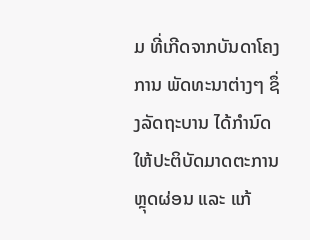ມ ທີ່ເກີດຈາກບັນດາໂຄງການ ພັດທະນາຕ່າງໆ ຊຶ່ງລັດຖະບານ ໄດ້ກໍານົດໃຫ້ປະຕິບັດມາດຕະການຫຼຸດຜ່ອນ ແລະ ແກ້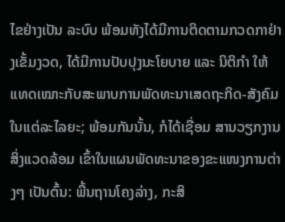ໄຂຢ່າງເປັນ ລະບົບ ພ້ອມທັງໄດ້ມີການຕິດຕາມກວດກາຢ່າງເຂັ້ມງວດ, ໄດ້ມີການປັບປຸງນະໂຍບາຍ ແລະ ນິຕິກໍາ ໃຫ້ແທດເໝາະກັບສະພາບການພັດທະນາເສດຖະກິດ-ສັງຄົມໃນແຕ່ລະໄລຍະ; ພ້ອມກັນນັ້ນ, ກໍໄດ້ເຊື່ອມ ສານວຽກງານສິ່ງແວດລ້ອມ ເຂົ້າໃນແຜນພັດທະນາຂອງຂະແໜງການຕ່າງໆ ເປັນຕົ້ນ: ພື້ນຖານໂຄງລ່າງ, ກະສິ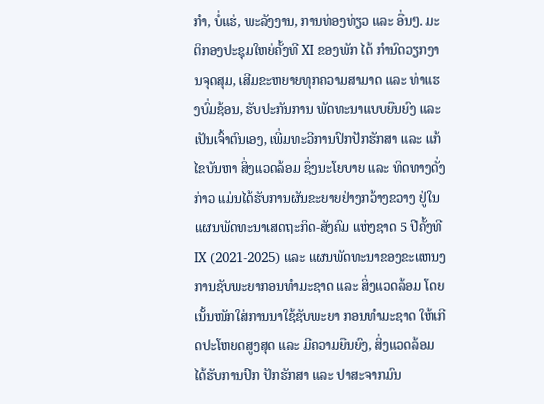ກໍາ, ບໍ່ແຮ່, ພະລັງງານ, ການທ່ອງທ່ຽວ ແລະ ອື່ນໆ. ມະຕິກອງປະຊຸມໃຫຍ່ຄັ້ງທີ XI ຂອງພັກ ໄດ້ ກໍານົດວຽກງານຈຸດສຸມ, ເສີມຂະຫຍາຍທຸກຄວາມສາມາດ ແລະ ທ່າແຮງບົ່ມຊ້ອນ, ຮັບປະກັນການ ພັດທະນາແບບຍືນຍົງ ແລະ ເປັນເຈົ້າຕົນເອງ, ເພີ່ມທະວີການປົກປັກຮັກສາ ແລະ ແກ້ໄຂບັນຫາ ສິ່ງແວດລ້ອມ ຊຶ່ງນະໂຍບາຍ ແລະ ທິດທາງດັ່ງກ່າວ ແມ່ນໄດ້ຮັບການຜັນຂະຍາຍຢ່າງກວ້າງຂວາງ ຢູ່ໃນ ແຜນພັດທະນາເສດຖະກິດ-ສັງຄົມ ແຫ່ງຊາດ 5 ປີຄັ້ງທີ IX (2021-2025) ແລະ ແຜນພັດທະນາຂອງຂະແຫນງການຊັບພະຍາກອນທໍາມະຊາດ ແລະ ສິ່ງແວດລ້ອມ ໂດຍເນັ້ນໜັກໃສ່ການນາໃຊ້ຊັບພະຍາ ກອນທໍາມະຊາດ ໃຫ້ເກີດປະໂຫຍດສູງສຸດ ແລະ ມີຄວາມຍືນຍົງ, ສິ່ງແວດລ້ອມໄດ້ຮັບການປົກ ປັກຮັກສາ ແລະ ປາສະຈາກມົນ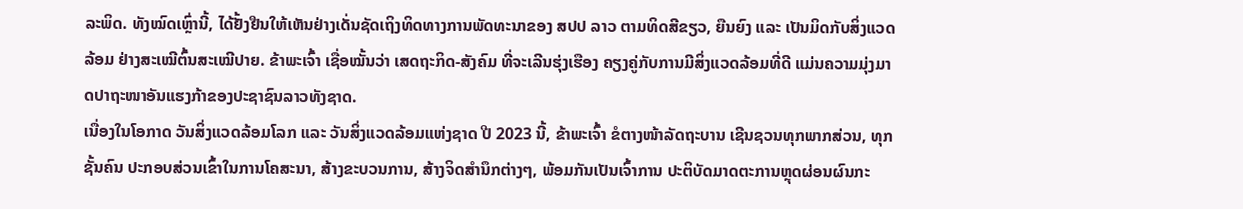ລະພິດ. ທັງໝົດເຫຼົ່ານີ້, ໄດ້ຢັ້ງຢືນໃຫ້ເຫັນຢ່າງເດັ່ນຊັດເຖິງທິດທາງການພັດທະນາຂອງ ສປປ ລາວ ຕາມທິດສີຂຽວ, ຍືນຍົງ ແລະ ເປັນມິດກັບສິ່ງແວດລ້ອມ ຢ່າງສະເໝີຕົ້ນສະເໝີປາຍ. ຂ້າພະເຈົ້າ ເຊື່ອໝັ້ນວ່າ ເສດຖະກິດ-ສັງຄົມ ທີ່ຈະເລີນຮຸ່ງເຮືອງ ຄຽງຄູ່ກັບການມີສິ່ງແວດລ້ອມທີ່ດີ ແມ່ນຄວາມມຸ່ງມາດປາຖະໜາອັນແຮງກ້າຂອງປະຊາຊົນລາວທັງຊາດ.
ເນື່ອງໃນໂອກາດ ວັນສິ່ງແວດລ້ອມໂລກ ແລະ ວັນສິ່ງແວດລ້ອມແຫ່ງຊາດ ປີ 2023 ນີ້, ຂ້າພະເຈົ້າ ຂໍຕາງໜ້າລັດຖະບານ ເຊີນຊວນທຸກພາກສ່ວນ, ທຸກຊັ້ນຄົນ ປະກອບສ່ວນເຂົ້າໃນການໂຄສະນາ, ສ້າງຂະບວນການ, ສ້າງຈິດສໍານຶກຕ່າງໆ, ພ້ອມກັນເປັນເຈົ້າການ ປະຕິບັດມາດຕະການຫຼຸດຜ່ອນຜົນກະ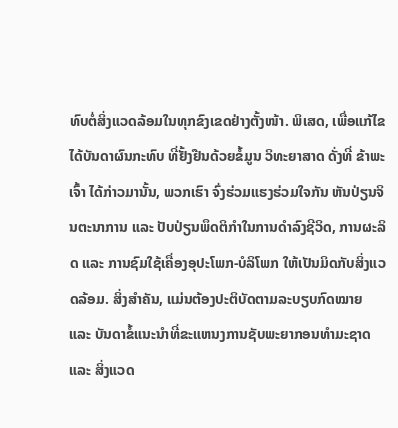ທົບຕໍ່ສິ່ງແວດລ້ອມໃນທຸກຂົງເຂດຢ່າງຕັ້ງໜ້າ. ພິເສດ, ເພື່ອແກ້ໄຂໄດ້ບັນດາຜົນກະທົບ ທີ່ຢັ້ງຢືນດ້ວຍຂໍ້ມູນ ວິທະຍາສາດ ດັ່ງທີ່ ຂ້າພະເຈົ້າ ໄດ້ກ່າວມານັ້ນ, ພວກເຮົາ ຈົ່ງຮ່ວມແຮງຮ່ວມໃຈກັນ ຫັນປ່ຽນຈິນຕະນາການ ແລະ ປັບປ່ຽນພຶດຕິກໍາໃນການດໍາລົງຊີວິດ, ການຜະລິດ ແລະ ການຊົມໃຊ້ເຄື່ອງອຸປະໂພກ-ບໍລິໂພກ ໃຫ້ເປັນມິດກັບສິ່ງແວດລ້ອມ. ສິ່ງສໍາຄັນ, ແມ່ນຕ້ອງປະຕິບັດຕາມລະບຽບກົດໝາຍ ແລະ ບັນດາຂໍ້ແນະນໍາທີ່ຂະແຫນງການຊັບພະຍາກອນທໍາມະຊາດ ແລະ ສິ່ງແວດ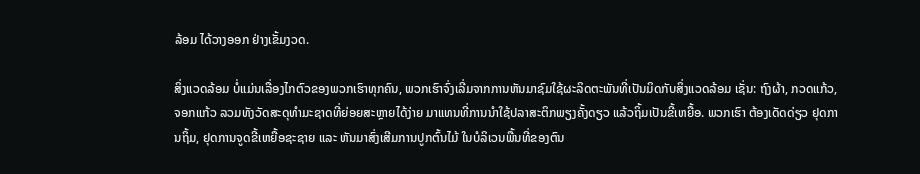ລ້ອມ ໄດ້ວາງອອກ ຢ່າງເຂັ້ມງວດ.

ສິ່ງແວດລ້ອມ ບໍ່ແມ່ນເລື່ອງໄກຕົວຂອງພວກເຮົາທຸກຄົນ, ພວກເຮົາຈົ່ງເລີ່ມຈາກການຫັນມາຊົມໃຊ້ຜະລິດຕະພັນທີ່ເປັນມິດກັບສິ່ງແວດລ້ອມ ເຊັ່ນ: ຖົງຜ້າ, ກວດແກ້ວ, ຈອກແກ້ວ ລວມທັງວັດສະດຸທໍາມະຊາດທີ່ຍ່ອຍສະຫຼາຍໄດ້ງ່າຍ ມາແທນທີ່ການນໍາໃຊ້ປລາສະຕິກພຽງຄັ້ງດຽວ ແລ້ວຖິ້ມເປັນຂີ້ເຫຍື້ອ. ພວກເຮົາ ຕ້ອງເດັດດ່ຽວ ຢຸດການຖິ້ມ, ຢຸດການຈູດຂີ້ເຫຍື້ອຊະຊາຍ ແລະ ຫັນມາສົ່ງເສີມການປູກຕົ້ນໄມ້ ໃນບໍລິເວນພື້ນທີ່ຂອງຕົນ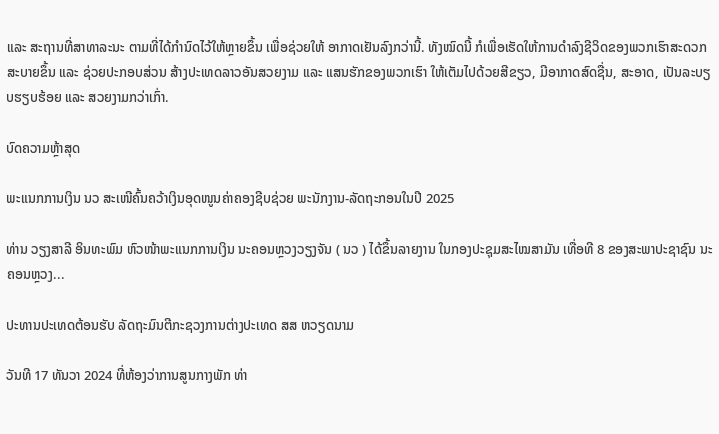ແລະ ສະຖານທີ່ສາທາລະນະ ຕາມທີ່ໄດ້ກໍານົດໄວ້ໃຫ້ຫຼາຍຂຶ້ນ ເພື່ອຊ່ວຍໃຫ້ ອາກາດເຢັນລົງກວ່ານີ້. ທັງໝົດນີ້ ກໍເພື່ອເຮັດໃຫ້ການດໍາລົງຊີວິດຂອງພວກເຮົາສະດວກສະບາຍຂຶ້ນ ແລະ ຊ່ວຍປະກອບສ່ວນ ສ້າງປະເທດລາວອັນສວຍງາມ ແລະ ແສນຮັກຂອງພວກເຮົາ ໃຫ້ເຕັມໄປດ້ວຍສີຂຽວ, ມີອາກາດສົດຊື່ນ, ສະອາດ, ເປັນລະບຽບຮຽບຮ້ອຍ ແລະ ສວຍງາມກວ່າເກົ່າ.

ບົດຄວາມຫຼ້າສຸດ

ພະແນກການເງິນ ນວ ສະເໜີຄົ້ນຄວ້າເງິນອຸດໜູນຄ່າຄອງຊີບຊ່ວຍ ພະນັກງານ-ລັດຖະກອນໃນປີ 2025

ທ່ານ ວຽງສາລີ ອິນທະພົມ ຫົວໜ້າພະແນກການເງິນ ນະຄອນຫຼວງວຽງຈັນ ( ນວ ) ໄດ້ຂຶ້ນລາຍງານ ໃນກອງປະຊຸມສະໄໝສາມັນ ເທື່ອທີ 8 ຂອງສະພາປະຊາຊົນ ນະຄອນຫຼວງ...

ປະທານປະເທດຕ້ອນຮັບ ລັດຖະມົນຕີກະຊວງການຕ່າງປະເທດ ສສ ຫວຽດນາມ

ວັນທີ 17 ທັນວາ 2024 ທີ່ຫ້ອງວ່າການສູນກາງພັກ ທ່າ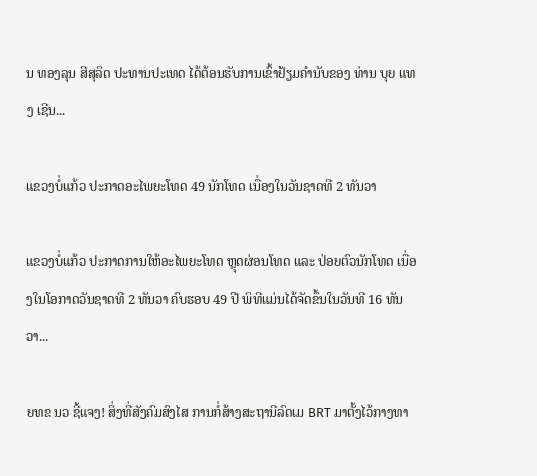ນ ທອງລຸນ ສີສຸລິດ ປະທານປະເທດ ໄດ້ຕ້ອນຮັບການເຂົ້າຢ້ຽມຄຳນັບຂອງ ທ່ານ ບຸຍ ແທງ ເຊີນ...

ແຂວງບໍ່ແກ້ວ ປະກາດອະໄພຍະໂທດ 49 ນັກໂທດ ເນື່ອງໃນວັນຊາດທີ 2 ທັນວາ

ແຂວງບໍ່ແກ້ວ ປະກາດການໃຫ້ອະໄພຍະໂທດ ຫຼຸດຜ່ອນໂທດ ແລະ ປ່ອຍຕົວນັກໂທດ ເນື່ອງໃນໂອກາດວັນຊາດທີ 2 ທັນວາ ຄົບຮອບ 49 ປີ ພິທີແມ່ນໄດ້ຈັດຂຶ້ນໃນວັນທີ 16 ທັນວາ...

ຍທຂ ນວ ຊີ້ແຈງ! ສິ່ງທີ່ສັງຄົມສົງໄສ ການກໍ່ສ້າງສະຖານີລົດເມ BRT ມາຕັ້ງໄວ້ກາງທາ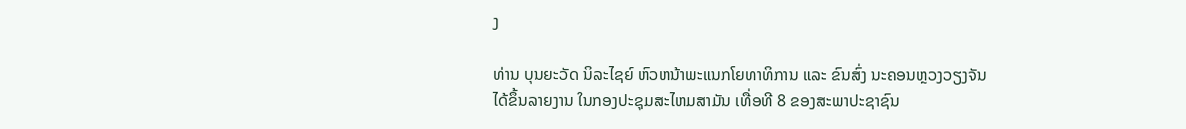ງ

ທ່ານ ບຸນຍະວັດ ນິລະໄຊຍ໌ ຫົວຫນ້າພະແນກໂຍທາທິການ ແລະ ຂົນສົ່ງ ນະຄອນຫຼວງວຽງຈັນ ໄດ້ຂຶ້ນລາຍງານ ໃນກອງປະຊຸມສະໄຫມສາມັນ ເທື່ອທີ 8 ຂອງສະພາປະຊາຊົນ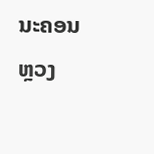ນະຄອນຫຼວງ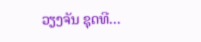ວຽງຈັນ ຊຸດທີ...